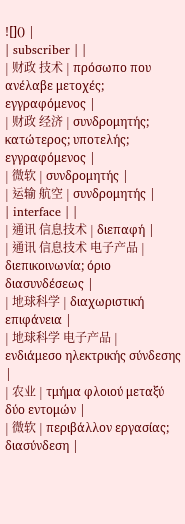![]() |
| subscriber | |
| 财政 技术 | πρόσωπο που ανέλαβε μετοχές; εγγραφόμενος |
| 财政 经济 | συνδρομητής; κατώτερος; υποτελής; εγγραφόμενος |
| 微软 | συνδρομητής |
| 运输 航空 | συνδρομητής |
| interface | |
| 通讯 信息技术 | διεπαφή |
| 通讯 信息技术 电子产品 | διεπικοινωνία; όριο διασυνδέσεως |
| 地球科学 | διαχωριστική επιφάνεια |
| 地球科学 电子产品 | ενδιάμεσο ηλεκτρικής σύνδεσης |
| 农业 | τμήμα φλοιού μεταξύ δύο εντομών |
| 微软 | περιβάλλον εργασίας; διασύνδεση |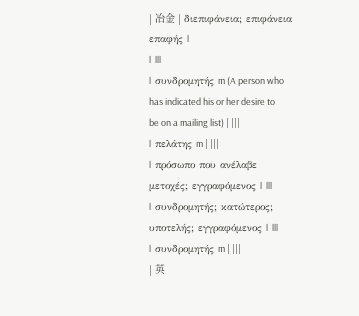| 冶金 | διεπιφάνεια; επιφάνεια επαφής |
| |||
| συνδρομητής m (A person who has indicated his or her desire to be on a mailing list) | |||
| πελάτης m | |||
| πρόσωπο που ανέλαβε μετοχές; εγγραφόμενος | |||
| συνδρομητής; κατώτερος; υποτελής; εγγραφόμενος | |||
| συνδρομητής m | |||
| 英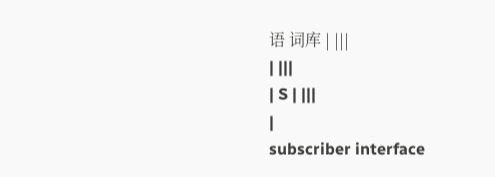语 词库 | |||
| |||
| S | |||
|
subscriber interface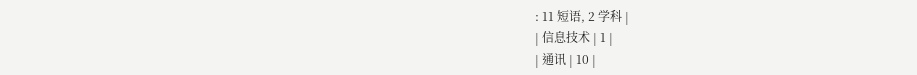: 11 短语, 2 学科 |
| 信息技术 | 1 |
| 通讯 | 10 |